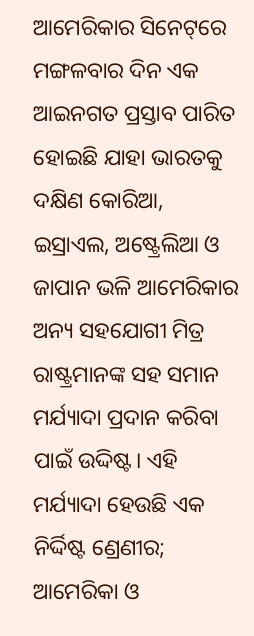ଆମେରିକାର ସିନେଟ୍‌ରେ ମଙ୍ଗଳବାର ଦିନ ଏକ ଆଇନଗତ ପ୍ରସ୍ତାବ ପାରିତ ହୋଇଛି ଯାହା ଭାରତକୁ ଦକ୍ଷିଣ କୋରିଆ, ଇସ୍ରାଏଲ, ଅଷ୍ଟ୍ରେଲିଆ ଓ ଜାପାନ ଭଳି ଆମେରିକାର ଅନ୍ୟ ସହଯୋଗୀ ମିତ୍ର ରାଷ୍ଟ୍ରମାନଙ୍କ ସହ ସମାନ ମର୍ଯ୍ୟାଦା ପ୍ରଦାନ କରିବା ପାଇଁ ଉଦ୍ଦିଷ୍ଟ। ଏହି ମର୍ଯ୍ୟାଦା ହେଉଛି ଏକ ନିର୍ଦ୍ଦିଷ୍ଟ ଣ୍ରେଣୀର; ଆମେରିକା ଓ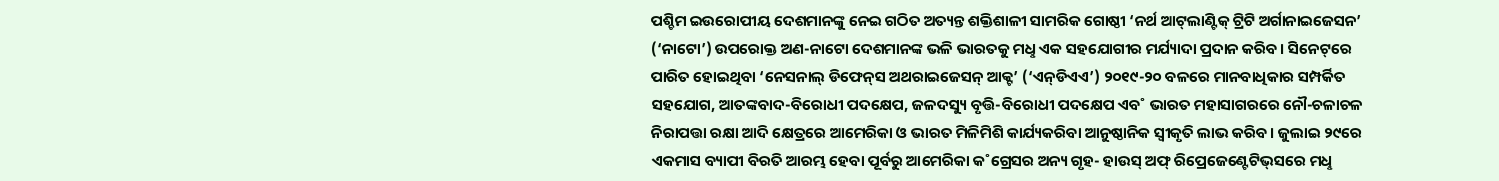ପଶ୍ଚିମ ଇଉରୋପୀୟ ଦେଶମାନଙ୍କୁ ନେଇ ଗଠିତ ଅତ୍ୟନ୍ତ ଶକ୍ତିଶାଳୀ ସାମରିକ ଗୋଷ୍ଠୀ ‘ନର୍ଥ ଆଟ୍‌ଲାଣ୍ଟିକ୍‌ ଟ୍ରିଟି ଅର୍ଗାନାଇଜେସନ’ (‘ନାଟୋ’) ଉପରୋକ୍ତ ଅଣ-ନାଟୋ ଦେଶମାନଙ୍କ ଭଳି ଭାରତକୁ ମଧୢ ଏକ ସହଯୋଗୀର ମର୍ଯ୍ୟାଦା ପ୍ରଦାନ କରିବ। ସିନେଟ୍‌ରେ ପାରିତ ହୋଇଥିବା ‘ନେସନାଲ୍‌ ଡିଫେନ୍‌ସ ଅଥରାଇଜେସନ୍‌ ଆକ୍ଟ’ (‘ଏନ୍‌ଡିଏଏ’) ୨୦୧୯-୨୦ ବଳରେ ମାନବାଧିକାର ସମ୍ପର୍କିତ ସହଯୋଗ, ଆତଙ୍କବାଦ-ବିରୋଧୀ ପଦକ୍ଷେପ, ଜଳଦସ୍ୟୁ ବୃତ୍ତି-ବିରୋଧୀ ପଦକ୍ଷେପ ଏବ˚ ଭାରତ ମହାସାଗରରେ ନୌ-ଚଳାଚଳ ନିରାପତ୍ତା ରକ୍ଷା ଆଦି କ୍ଷେତ୍ରରେ ଆମେରିକା ଓ ଭାରତ ମିଳିମିଶି କାର୍ଯ୍ୟକରିବା ଆନୁଷ୍ଠାନିକ ସ୍ବୀକୃତି ଲାଭ କରିବ। ଜୁଲାଇ ୨୯ରେ ଏକମାସ ବ୍ୟାପୀ ବିରତି ଆରମ୍ଭ ହେବା ପୂର୍ବରୁ ଆମେରିକା କ˚ଗ୍ରେସର ଅନ୍ୟ ଗୃହ- ହାଉସ୍‌ ଅଫ୍‌ ରିପ୍ରେଜେଣ୍ଟେଟିଭ୍‌ସରେ ମଧୢ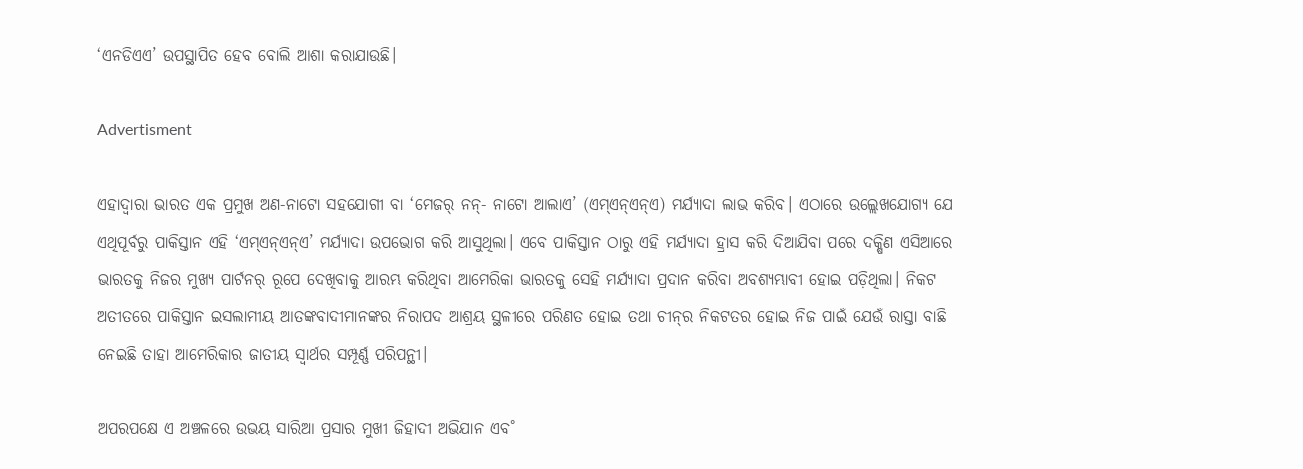‘ଏନଡିଏଏ’ ଉପସ୍ଥାପିତ ହେବ ବୋଲି ଆଶା କରାଯାଉଛି।

Advertisment

ଏହାଦ୍ବାରା ଭାରତ ଏକ ପ୍ରମୁଖ ଅଣ-ନାଟୋ ସହଯୋଗୀ ବା ‘ମେଜର‌୍‌ ନନ୍‌- ନାଟୋ ଆଲାଏ’ (ଏମ୍‌ଏନ୍‌ଏନ୍‌ଏ) ମର୍ଯ୍ୟାଦା ଲାଭ କରିବ। ଏଠାରେ ଉଲ୍ଲେଖଯୋଗ୍ୟ ଯେ ଏଥିପୂର୍ବରୁ ପାକିସ୍ତାନ ଏହି ‘ଏମ୍‌ଏନ୍‌ଏନ୍‌ଏ’ ମର୍ଯ୍ୟାଦା ଉପଭୋଗ କରି ଆସୁଥିଲା। ଏବେ ପାକିସ୍ତାନ ଠାରୁ ଏହି ମର୍ଯ୍ୟାଦା ହ୍ରାସ କରି ଦିଆଯିବା ପରେ ଦକ୍ଷିଣ ଏସିଆରେ ଭାରତକୁ ନିଜର ମୁଖ୍ୟ ପାର୍ଟନର‌୍‌ ରୂପେ ଦେଖିବାକୁ ଆରମ୍ଭ କରିଥିବା ଆମେରିକା ଭାରତକୁ ସେହି ମର୍ଯ୍ୟାଦା ପ୍ରଦାନ କରିବା ଅବଶ୍ୟମ୍ଭାବୀ ହୋଇ ପଡ଼ିଥିଲା। ନିକଟ ଅତୀତରେ ପାକିସ୍ତାନ ଇସଲାମୀୟ ଆତଙ୍କବାଦୀମାନଙ୍କର ନିରାପଦ ଆଶ୍ରୟ ସ୍ଥଳୀରେ ପରିଣତ ହୋଇ ତଥା ଚୀନ୍‌ର ନିକଟତର ହୋଇ ନିଜ ପାଇଁ ଯେଉଁ ରାସ୍ତା ବାଛି ନେଇଛି ତାହା ଆମେରିକାର ଜାତୀୟ ସ୍ବାର୍ଥର ସମ୍ପୂର୍ଣ୍ଣ ପରିପନ୍ଥୀ।

ଅପରପକ୍ଷେ ଏ ଅଞ୍ଚଳରେ ଉଭୟ ସାରିଆ ପ୍ରସାର ମୁଖୀ ଜିହାଦୀ ଅଭିଯାନ ଏବ˚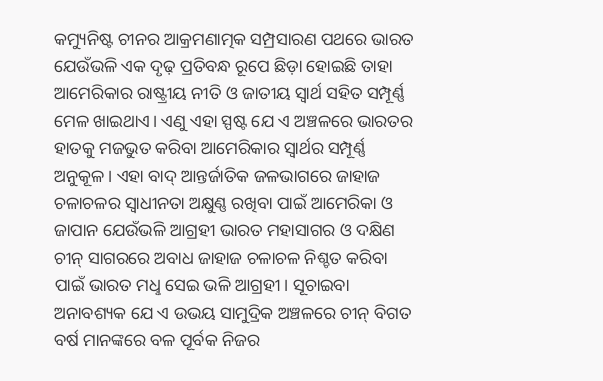କମ୍ୟୁନିଷ୍ଟ ଚୀନର ଆକ୍ରମଣାତ୍ମକ ସମ୍ପ୍ରସାରଣ ପଥରେ ଭାରତ ଯେଉଁଭଳି ଏକ ଦୃଢ଼ ପ୍ରତିବନ୍ଧ ରୂପେ ଛିଡ଼ା ହୋଇଛି ତାହା ଆମେରିକାର ରାଷ୍ଟ୍ରୀୟ ନୀତି ଓ ଜାତୀୟ ସ୍ବାର୍ଥ ସହିତ ସମ୍ପୂର୍ଣ୍ଣ ମେଳ ଖାଇଥାଏ। ଏଣୁ ଏହା ସ୍ପଷ୍ଟ ଯେ ଏ ଅଞ୍ଚଳରେ ଭାରତର ହାତକୁ ମଜଭୁତ କରିବା ଆମେରିକାର ସ୍ବାର୍ଥର ସମ୍ପୂର୍ଣ୍ଣ ଅନୁକୂଳ। ଏହା ବାଦ୍‌ ଆନ୍ତର୍ଜାତିକ ଜଳଭାଗରେ ଜାହାଜ ଚଳାଚଳର ସ୍ବାଧୀନତା ଅକ୍ଷୁଣ୍ଣ ରଖିବା ପାଇଁ ଆମେରିକା ଓ ଜାପାନ ଯେଉଁଭଳି ଆଗ୍ରହୀ ଭାରତ ମହାସାଗର ଓ ଦକ୍ଷିଣ ଚୀନ୍‌ ସାଗରରେ ଅବାଧ ଜାହାଜ ଚଳାଚଳ ନିଶ୍ଚତ କରିବା ପାଇଁ ଭାରତ ମଧୢ ସେଇ ଭଳି ଆଗ୍ରହୀ। ସୂଚାଇବା ଅନାବଶ୍ୟକ ଯେ ଏ ଉଭୟ ସାମୁଦ୍ରିକ ଅଞ୍ଚଳରେ ଚୀନ୍‌ ବିଗତ ବର୍ଷ ମାନଙ୍କରେ ବଳ ପୂର୍ବକ ନିଜର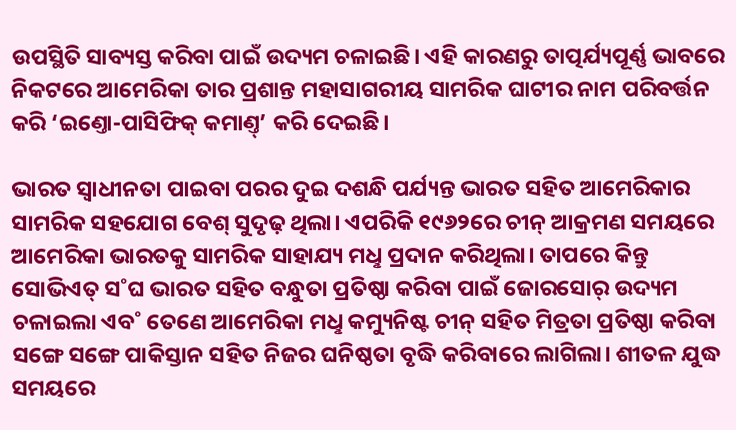ଉପସ୍ଥିତି ସାବ୍ୟସ୍ତ କରିବା ପାଇଁ ଉଦ୍ୟମ ଚଳାଇଛି। ଏହି କାରଣରୁ ତାତ୍ପର୍ଯ୍ୟପୂର୍ଣ୍ଣ ଭାବରେ ନିକଟରେ ଆମେରିକା ତାର ପ୍ରଶାନ୍ତ ମହାସାଗରୀୟ ସାମରିକ ଘାଟୀର ନାମ ପରିବର୍ତ୍ତନ କରି ‘ଇଣ୍ତୋ-ପାସିଫିକ୍‌ କମାଣ୍ତ୍‌’ କରି ଦେଇଛି।

ଭାରତ ସ୍ବାଧୀନତା ପାଇବା ପରର ଦୁଇ ଦଶନ୍ଧି ପର୍ଯ୍ୟନ୍ତ ଭାରତ ସହିତ ଆମେରିକାର ସାମରିକ ସହଯୋଗ ବେଶ୍‌ ସୁଦୃଢ଼ ଥିଲା। ଏପରିକି ୧୯୬୨ରେ ଚୀନ୍‌ ଆକ୍ରମଣ ସମୟରେ ଆମେରିକା ଭାରତକୁ ସାମରିକ ସାହାଯ୍ୟ ମଧୢ ପ୍ରଦାନ କରିଥିଲା। ତାପରେ କିନ୍ତୁ ସୋଭିଏତ୍‌ ସ˚ଘ ଭାରତ ସହିତ ବନ୍ଧୁତା ପ୍ରତିଷ୍ଠା କରିବା ପାଇଁ ଜୋରସୋର‌୍‌ ଉଦ୍ୟମ ଚଳାଇଲା ଏବ˚ ତେଣେ ଆମେରିକା ମଧୢ କମ୍ୟୁନିଷ୍ଟ ଚୀନ୍‌ ସହିତ ମିତ୍ରତା ପ୍ରତିଷ୍ଠା କରିବା ସଙ୍ଗେ ସଙ୍ଗେ ପାକିସ୍ତାନ ସହିତ ନିଜର ଘନିଷ୍ଠତା ବୃଦ୍ଧି କରିବାରେ ଲାଗିଲା। ଶୀତଳ ଯୁଦ୍ଧ ସମୟରେ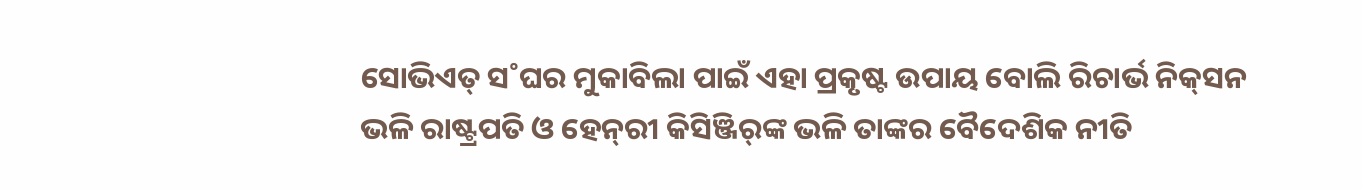ସୋଭିଏତ୍‌ ସ˚ଘର ମୁକାବିଲା ପାଇଁ ଏହା ପ୍ରକୃଷ୍ଟ ଉପାୟ ବୋଲି ରିଚାର୍ଭ ନିକ୍‌ସନ ଭଳି ରାଷ୍ଟ୍ରପତି ଓ ହେନ୍‌ରୀ କିସିଞ୍ଜିର‌୍‌ଙ୍କ ଭଳି ତାଙ୍କର ବୈଦେଶିକ ନୀତି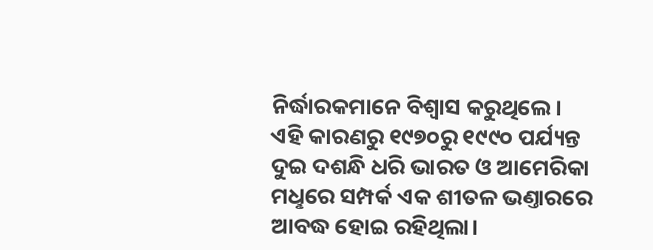ନିର୍ଦ୍ଧାରକମାନେ ବିଶ୍ବାସ କରୁଥିଲେ। ଏହି କାରଣରୁ ୧୯୭୦ରୁ ୧୯୯୦ ପର୍ଯ୍ୟନ୍ତ ଦୁଇ ଦଶନ୍ଧି ଧରି ଭାରତ ଓ ଆମେରିକା ମଧୢରେ ସମ୍ପର୍କ ଏକ ଶୀତଳ ଭଣ୍ତାରରେ ଆବଦ୍ଧ ହୋଇ ରହିଥିଲା।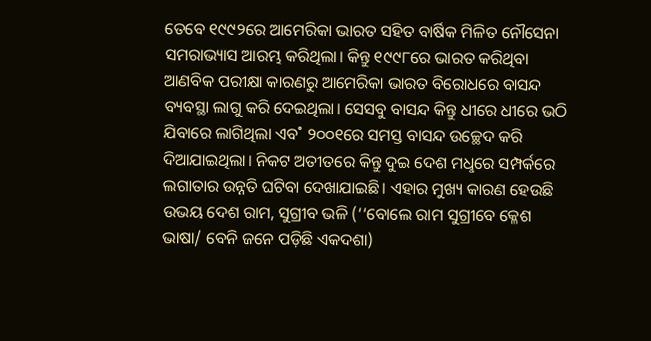ତେବେ ୧୯୯୨ରେ ଆମେରିକା ଭାରତ ସହିତ ବାର୍ଷିକ ମିଳିତ ନୌସେନା ସମରାଭ୍ୟାସ ଆରମ୍ଭ କରିଥିଲା। କିନ୍ତୁ ୧୯୯୮ରେ ଭାରତ କରିଥିବା ଆଣବିକ ପରୀକ୍ଷା କାରଣରୁ ଆମେରିକା ଭାରତ ବିରୋଧରେ ବାସନ୍ଦ ବ୍ୟବସ୍ଥା ଲାଗୁ କରି ଦେଇଥିଲା। ସେସବୁ ବାସନ୍ଦ କିନ୍ତୁ ଧୀରେ ଧୀରେ ଭଠି ଯିବାରେ ଲାଗିଥିଲା ଏବ˚ ୨୦୦୧ରେ ସମସ୍ତ ବାସନ୍ଦ ଉଚ୍ଛେଦ କରି ଦିଆଯାଇଥିଲା। ନିକଟ ଅତୀତରେ କିନ୍ତୁ ଦୁଇ ଦେଶ ମଧୢରେ ସମ୍ପର୍କରେ ଲଗାତାର ଉନ୍ନତି ଘଟିବା ଦେଖାଯାଇଛି। ଏହାର ମୁଖ୍ୟ କାରଣ ହେଉଛି ଉଭୟ ଦେଶ ରାମ, ସୁଗ୍ରୀବ ଭଳି (‘‘ବୋଲେ ରାମ ସୁଗ୍ରୀବେ କ୍ଳେଶ ଭାଷା/ ବେନି ଜନେ ପଡ଼ିଛି ଏକଦଶା)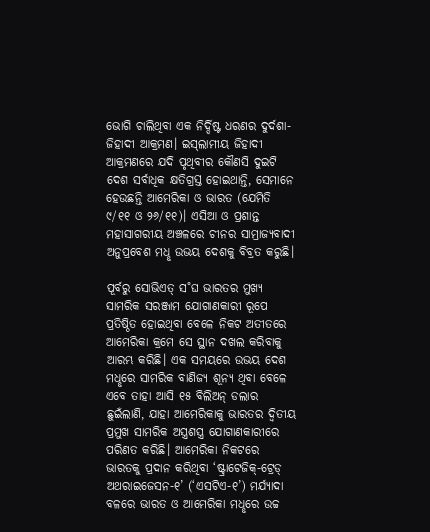ଭୋଗି ଚାଲିଥିବା ଏକ ନିର୍ଦ୍ଦିଷ୍ଟ ଧରଣର ଦୁର୍ଦଶା- ଜିହାଦୀ ଆକ୍ରମଣ। ଇସ୍‌ଲାମୀୟ ଜିହାଦୀ ଆକ୍ରମଣରେ ଯଦି ପୃଥିବୀର କୌଣସି ଦୁଇଟି ଦେଶ ସର୍ବାଧିକ କ୍ଷତିଗ୍ରସ୍ତ ହୋଇଥାନ୍ତି, ସେମାନେ ହେଉଛନ୍ତି ଆମେରିକା ଓ ଭାରତ (ଯେମିତି ୯/୧୧ ଓ ୨୬/୧୧)। ଏସିଆ ଓ ପ୍ରଶାନ୍ତ ମହାସାଗରୀୟ ଅଞ୍ଚଳରେ ଚୀନର ସାମ୍ରାଜ୍ୟବାଦୀ ଅନୁପ୍ରବେଶ ମଧୢ ଉଭୟ ଦେଶକୁ ବିବ୍ରତ କରୁଛି।

ପୂର୍ବରୁ ସୋଭିଏତ୍‌ ସ˚ଘ ଭାରତର ମୁଖ୍ୟ ସାମରିକ ସରଞ୍ଜାମ ଯୋଗାଣକାରୀ ରୂପେ ପ୍ରତିଷ୍ଠିତ ହୋଇଥିବା ବେଳେ ନିକଟ ଅତୀତରେ ଆମେରିକା କ୍ରମେ ସେ ସ୍ଥାନ ଦଖଲ କରିବାକୁ ଆରମ୍ଭ କରିଛି। ଏକ ସମୟରେ ଉଭୟ ଦେଶ ମଧୢରେ ସାମରିକ ବାଣିଜ୍ୟ ଶୂନ୍ୟ ଥିବା ବେଳେ ଏବେ ତାହା ଆସି ୧୫ ବିଲିଅନ୍‌ ଡଲାର ଛୁଇଁଲାଣି, ଯାହା ଆମେରିକାକୁ ଭାରତର ଦ୍ବିତୀୟ ପ୍ରମୁଖ ସାମରିକ ଅସ୍ତ୍ରଶସ୍ତ୍ର ଯୋଗାଣକାରୀରେ ପରିଣତ କରିଛି। ଆମେରିକା ନିକଟରେ ଭାରତକୁ ପ୍ରଦାନ କରିଥିବା ‘ଷ୍ଟ୍ରାଟେଜିକ୍‌-ଟ୍ରେଡ୍‌ ଅଥରାଇଜେସନ-୧’ (‘ଏସଟିଏ-୧’) ମର୍ଯ୍ୟାଦା ବଳରେ ଭାରତ ଓ ଆମେରିକା ମଧୢରେ ଉଚ୍ଚ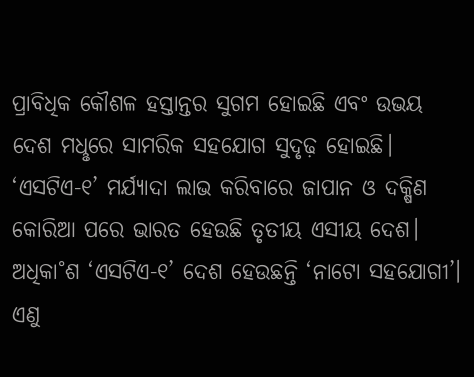ପ୍ରାବିଧିକ କୌଶଳ ହସ୍ତାନ୍ତର ସୁଗମ ହୋଇଛି ଏବଂ ଉଭୟ ଦେଶ ମଧୢରେ ସାମରିକ ସହଯୋଗ ସୁଦୃଢ଼ ହୋଇଛି। ‘ଏସଟିଏ-୧’ ମର୍ଯ୍ୟାଦା ଲାଭ କରିବାରେ ଜାପାନ ଓ ଦକ୍ଷିଣ କୋରିଆ ପରେ ଭାରତ ହେଉଛି ତୃତୀୟ ଏସୀୟ ଦେଶ। ଅଧିକା˚ଶ ‘ଏସଟିଏ-୧’ ଦେଶ ହେଉଛନ୍ତି ‘ନାଟୋ ସହଯୋଗୀ’। ଏଣୁ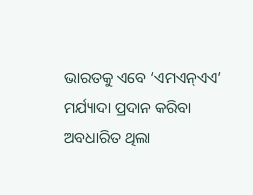ଭାରତକୁ ଏବେ ‘ଏମଏନ୍‌ଏଏ’ ମର୍ଯ୍ୟାଦା ପ୍ରଦାନ କରିବା ଅବଧାରିତ ଥିଲା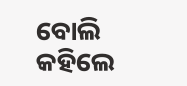ବୋଲି କହିଲେ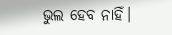ଭୁଲ ହେବ ନାହିଁ।